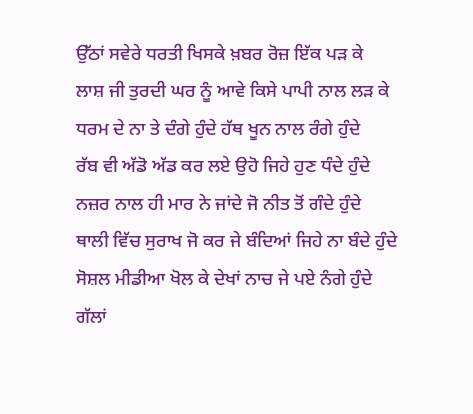ਉੱਠਾਂ ਸਵੇਰੇ ਧਰਤੀ ਖਿਸਕੇ ਖ਼ਬਰ ਰੋਜ਼ ਇੱਕ ਪੜ ਕੇ
ਲਾਸ਼ ਜੀ ਤੁਰਦੀ ਘਰ ਨੂੰ ਆਵੇ ਕਿਸੇ ਪਾਪੀ ਨਾਲ ਲੜ ਕੇ
ਧਰਮ ਦੇ ਨਾ ਤੇ ਦੰਗੇ ਹੁੰਦੇ ਹੱਥ ਖੂਨ ਨਾਲ ਰੰਗੇ ਹੁੰਦੇ
ਰੱਬ ਵੀ ਅੱਡੋ ਅੱਡ ਕਰ ਲਏ ਉਹੋ ਜਿਹੇ ਹੁਣ ਧੰਦੇ ਹੁੰਦੇ
ਨਜ਼ਰ ਨਾਲ ਹੀ ਮਾਰ ਨੇ ਜਾਂਦੇ ਜੋ ਨੀਤ ਤੋਂ ਗੰਦੇ ਹੁੰਦੇ
ਥਾਲੀ ਵਿੱਚ ਸੁਰਾਖ ਜੋ ਕਰ ਜੇ ਬੰਦਿਆਂ ਜਿਹੇ ਨਾ ਬੰਦੇ ਹੁੰਦੇ
ਸੋਸ਼ਲ ਮੀਡੀਆ ਖੋਲ ਕੇ ਦੇਖਾਂ ਨਾਚ ਜੇ ਪਏ ਨੰਗੇ ਹੁੰਦੇ
ਗੱਲਾਂ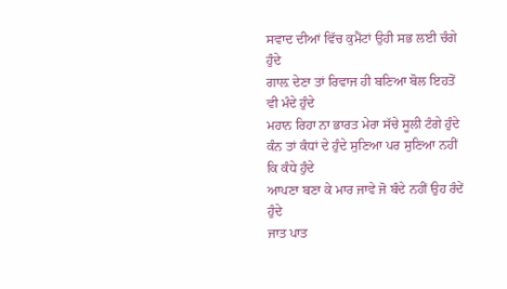ਸਵਾਦ ਦੀਆਂ ਵਿੱਚ ਕੁਮੈਂਟਾਂ ਉਹੀ ਸਭ ਲਈ ਚੰਗੇ ਹੁੰਦੇ
ਗਾਲ਼ ਦੇਣਾ ਤਾਂ ਰਿਵਾਜ ਹੀ ਬਣਿਆ ਬੋਲ ਇਹਤੋਂ ਵੀ ਮੰਦੇ ਹੁੰਦੇ
ਮਹਾਨ ਰਿਹਾ ਨਾ ਭਾਰਤ ਮੇਰਾ ਸੱਚੇ ਸੂਲੀ ਟੰਗੇ ਹੁੰਦੇ
ਕੰਨ ਤਾਂ ਕੰਧਾਂ ਦੇ ਹੁੰਦੇ ਸੁਣਿਆ ਪਰ ਸੁਣਿਆ ਨਹੀਂ ਕਿ ਕੰਧੇ ਹੁੰਦੇ
ਆਪਣਾ ਬਣਾ ਕੇ ਮਾਰ ਜਾਵੇ ਜੋ ਬੰਦੇ ਨਹੀਂ ਉਹ ਰੰਦੇਂ ਹੁੰਦੇ
ਜਾਤ ਪਾਤ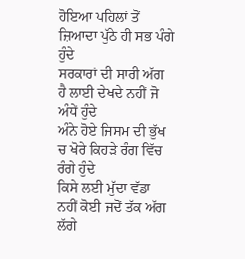ਹੋਇਆ ਪਹਿਲਾਂ ਤੋਂ ਜ਼ਿਆਦਾ ਪੁੱਠੇ ਹੀ ਸਭ ਪੰਗੇ ਹੁੰਦੇ
ਸਰਕਾਰਾਂ ਦੀ ਸਾਰੀ ਅੱਗ ਹੈ ਲਾਈ ਦੇਖਦੇ ਨਹੀਂ ਜੋ ਅੰਧੇਂ ਹੁੰਦੇ
ਅੰਨੇ ਹੋਏ ਜਿਸਮ ਦੀ ਭੁੱਖ ਚ ਖੋਰੇ ਕਿਹੜੇ ਰੰਗ ਵਿੱਚ ਰੰਗੇ ਹੁੰਦੇ
ਕਿਸੇ ਲਈ ਮੁੱਦਾ ਵੱਡਾ ਨਹੀਂ ਕੋਈ ਜਦੋਂ ਤੱਕ ਅੱਗ ਲੱਗੇ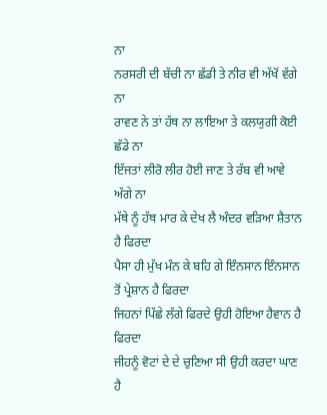ਨਾ
ਨਰਸਰੀ ਦੀ ਬੱਚੀ ਨਾ ਛੱਡੀ ਤੇ ਨੀਰ ਵੀ ਅੱਖੋਂ ਵੱਗੇ ਨਾ
ਰਾਵਣ ਨੇ ਤਾਂ ਹੱਥ ਨਾ ਲਾਇਆ ਤੇ ਕਲਯੁਗੀ ਕੋਈ ਛੱਡੇ ਨਾ
ਇੱਜਤਾਂ ਲੀਰੋ ਲੀਰ ਹੋਈ ਜਾਣ ਤੇ ਰੱਬ ਵੀ ਆਵੇ ਅੱਗੇ ਨਾ
ਮੱਥੇ ਨੂੰ ਹੱਥ ਮਾਰ ਕੇ ਦੇਖ ਲੈ ਅੰਦਰ ਵੜਿਆ ਸ਼ੈਤਾਨ ਹੈ ਫਿਰਦਾ
ਪੈਸਾ ਹੀ ਮੁੱਖ ਮੰਨ ਕੇ ਬਹਿ ਗੇ ਇੰਨਸਾਨ ਇੰਨਸਾਨ ਤੋਂ ਪ੍ਰੇਸ਼ਾਨ ਹੈ ਫਿਰਦਾ
ਜਿਹਨਾਂ ਪਿੱਛੇ ਲੱਗੇ ਫਿਰਦੇ ਉਹੀ ਹੋਇਆ ਹੈਵਾਨ ਹੈ ਫਿਰਦਾ
ਜੀਹਨੂੰ ਵੋਟਾਂ ਦੇ ਦੇ ਚੁਣਿਆ ਸੀ ਉਹੀ ਕਰਦਾ ਘਾਣ ਹੈ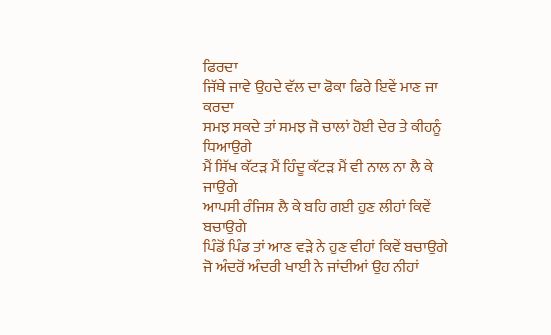ਫਿਰਦਾ
ਜਿੱਥੇ ਜਾਵੇ ਉਹਦੇ ਵੱਲ ਦਾ ਫੋਕਾ ਫਿਰੇ ਇਵੇਂ ਮਾਣ ਜਾ ਕਰਦਾ
ਸਮਝ ਸਕਦੇ ਤਾਂ ਸਮਝ ਜੋ ਚਾਲਾਂ ਹੋਈ ਦੇਰ ਤੇ ਕੀਹਨੂੰ ਧਿਆਉਗੇ
ਮੈਂ ਸਿੱਖ ਕੱਟੜ ਮੈਂ ਹਿੰਦੂ ਕੱਟੜ ਮੈਂ ਵੀ ਨਾਲ ਨਾ ਲੈ ਕੇ ਜਾਉਗੇ
ਆਪਸੀ ਰੰਜਿਸ਼ ਲੈ ਕੇ ਬਹਿ ਗਈ ਹੁਣ ਲੀਹਾਂ ਕਿਵੇਂ ਬਚਾਉਗੇ
ਪਿੰਡੋਂ ਪਿੰਡ ਤਾਂ ਆਣ ਵੜੇ ਨੇ ਹੁਣ ਵੀਹਾਂ ਕਿਵੇਂ ਬਚਾਉਗੇ
ਜੋ ਅੰਦਰੋਂ ਅੰਦਰੀ ਖਾਈ ਨੇ ਜਾਂਦੀਆਂ ਉਹ ਨੀਹਾਂ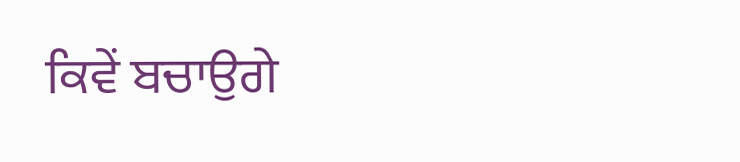ਕਿਵੇਂ ਬਚਾਉਗੇ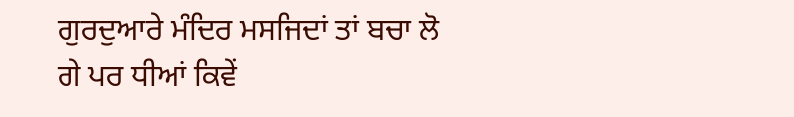ਗੁਰਦੁਆਰੇ ਮੰਦਿਰ ਮਸਜਿਦਾਂ ਤਾਂ ਬਚਾ ਲੋ ਗੇ ਪਰ ਧੀਆਂ ਕਿਵੇਂ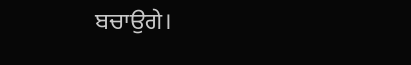ਬਚਾਉਗੇ।